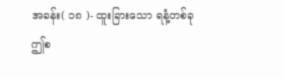အခန်း( ၁၈ )- ထူးခြားသော ရနံ့တစ်ခု
ဤစ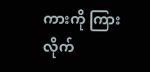ကားကို ကြားလိုက်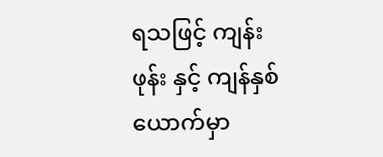ရသဖြင့် ကျန်းဖုန်း နှင့် ကျန်နှစ်ယောက်မှာ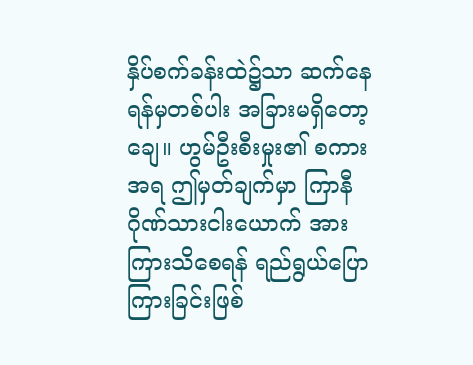နှိပ်စက်ခန်းထဲ၌သာ ဆက်နေရန်မှတစ်ပါး အခြားမရှိတော့ချေ။ ဟွမ်ဦးစီးမှုး၏ စကားအရ ဤမှတ်ချက်မှာ ကြာနီဂိုဏ်သားငါးယောက် အားကြားသိစေရန် ရည်ရွယ်ပြောကြားခြင်းဖြစ်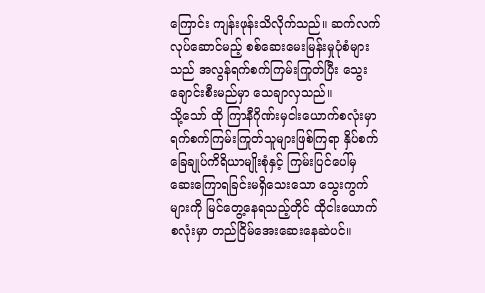ကြောင်း ကျန်းဖုန်းသိလိုက်သည်။ ဆက်လက်လုပ်ဆောင်မည့် စစ်ဆေးမေးမြန်းမှုပုံစံများသည် အလွန်ရက်စက်ကြမ်းကြုတ်ပြီး သွေးချောင်းစီးမည်မှာ သေချာလှသည်။
သို့သော် ထို ကြာနီဂိုဏ်းမှငါးယောက်စလုံးမှာ ရက်စက်ကြမ်းကြုတ်သူများဖြစ်ကြရာ နှိပ်စက်ခြေချုပ်ကိရိယာမျိုးစုံနှင့် ကြမ်းပြင်ပေါ်မှ ဆေးကြောရခြင်းမရှိသေးသော သွေးကွက်များကို မြင်တွေ့နေရသည့်တိုင် ထိုငါးယောက်စလုံးမှာ တည်ငြိမ်အေးဆေးနေဆဲပင်။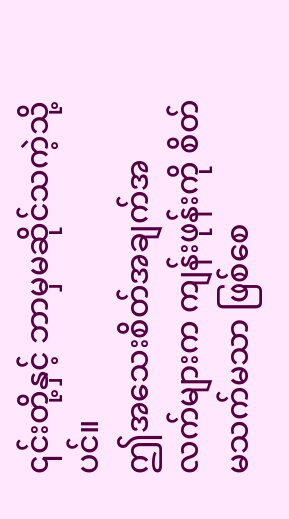၎င်းတို့နှင့် ဘာမှမဆိုင်သကဲ့သို့ပင်။
ဤအသေးစိတ်အချက်အလက်များက ကျန်းဖုန်းကို စိတ်မသက်မသာ ဖြစ်စေ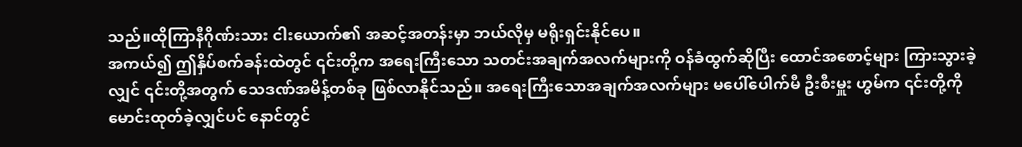သည်။ထိုကြာနီဂိုဏ်းသား ငါးယောက်၏ အဆင့်အတန်းမှာ ဘယ်လိုမှ မရိုးရှင်းနိုင်ပေ။
အကယ်၍ ဤနှိပ်စက်ခန်းထဲတွင် ၎င်းတို့က အရေးကြီးသော သတင်းအချက်အလက်များကို ဝန်ခံထွက်ဆိုပြီး ထောင်အစောင့်များ ကြားသွားခဲ့လျှင် ၎င်းတို့အတွက် သေဒဏ်အမိန့်တစ်ခု ဖြစ်လာနိုင်သည်။ အရေးကြီးသောအချက်အလက်များ မပေါ်ပေါက်မီ ဦးစီးမှူး ဟွမ်က ၎င်းတို့ကို မောင်းထုတ်ခဲ့လျှင်ပင် နောင်တွင်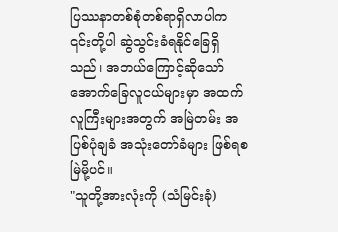ပြဿနာတစ်စုံတစ်ရာရှိလာပါက ၎င်းတို့ပါ ဆွဲသွင်းခံရနိုင်ခြေရှိသည်၊ အဘယ်ကြောင့်ဆိုသော် အောက်ခြေလူငယ်များမှာ အထက်လူကြီးများအတွက် အမြဲတမ်း အပြစ်ပုံချခံ အသုံးတော်ခံများ ဖြစ်ရစမြဲမို့ပင်။
"သူတို့အားလုံးကို (သံမြင်းခုံ)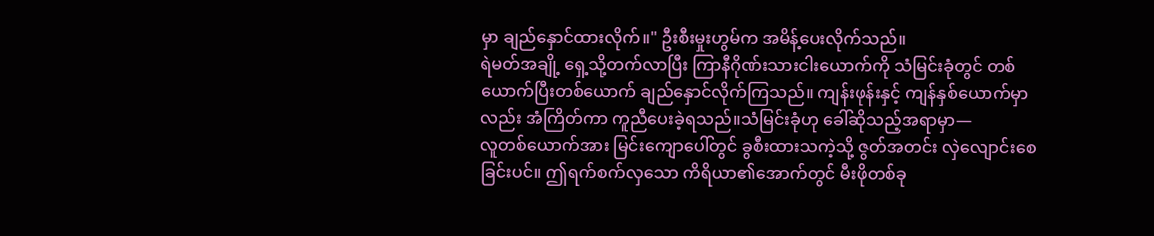မှာ ချည်နှောင်ထားလိုက်။" ဦးစီးမှုးဟွမ်က အမိန့်ပေးလိုက်သည်။
ရဲမတ်အချို့ ရှေ့သို့တက်လာပြီး ကြာနီဂိုဏ်းသားငါးယောက်ကို သံမြင်းခုံတွင် တစ်ယောက်ပြီးတစ်ယောက် ချည်နှောင်လိုက်ကြသည်။ ကျန်းဖုန်းနှင့် ကျန်နှစ်ယောက်မှာလည်း အံကြိတ်ကာ ကူညီပေးခဲ့ရသည်။သံမြင်းခုံဟု ခေါ်ဆိုသည့်အရာမှာ—
လူတစ်ယောက်အား မြင်းကျောပေါ်တွင် ခွစီးထားသကဲ့သို့ ဇွတ်အတင်း လှဲလျောင်းစေခြင်းပင်။ ဤရက်စက်လှသော ကိရိယာ၏အောက်တွင် မီးဖိုတစ်ခု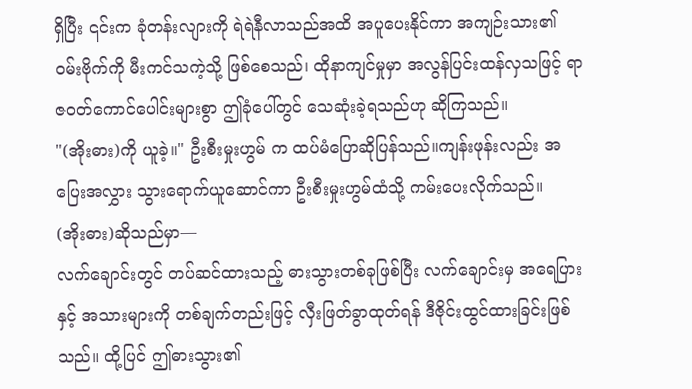ရှိပြီး ၎င်းက ခုံတန်းလျားကို ရဲရဲနီလာသည်အထိ အပူပေးနိုင်ကာ အကျဉ်းသား၏ ဝမ်းဗိုက်ကို မီးကင်သကဲ့သို့ ဖြစ်စေသည်၊ ထိုနာကျင်မှုမှာ အလွန်ပြင်းထန်လှသဖြင့် ရာဇဝတ်ကောင်ပေါင်းများစွာ ဤခုံပေါ်တွင် သေဆုံးခဲ့ရသည်ဟု ဆိုကြသည်။
"(အိုးဓား)ကို ယူခဲ့။" ဦးစီးမှုးဟွမ် က ထပ်မံပြောဆိုပြန်သည်။ကျန်းဖုန်းလည်း အပြေးအလွှား သွားရောက်ယူဆောင်ကာ ဦးစီးမှုးဟွမ်ထံသို့ ကမ်းပေးလိုက်သည်။
(အိုးဓား)ဆိုသည်မှာ—
လက်ချောင်းတွင် တပ်ဆင်ထားသည့် ဓားသွားတစ်ခုဖြစ်ပြီး လက်ချောင်းမှ အရေပြားနှင့် အသားများကို တစ်ချက်တည်းဖြင့် လှီးဖြတ်ခွာထုတ်ရန် ဒီဇိုင်းထွင်ထားခြင်းဖြစ်သည်။ ထို့ပြင် ဤဓားသွား၏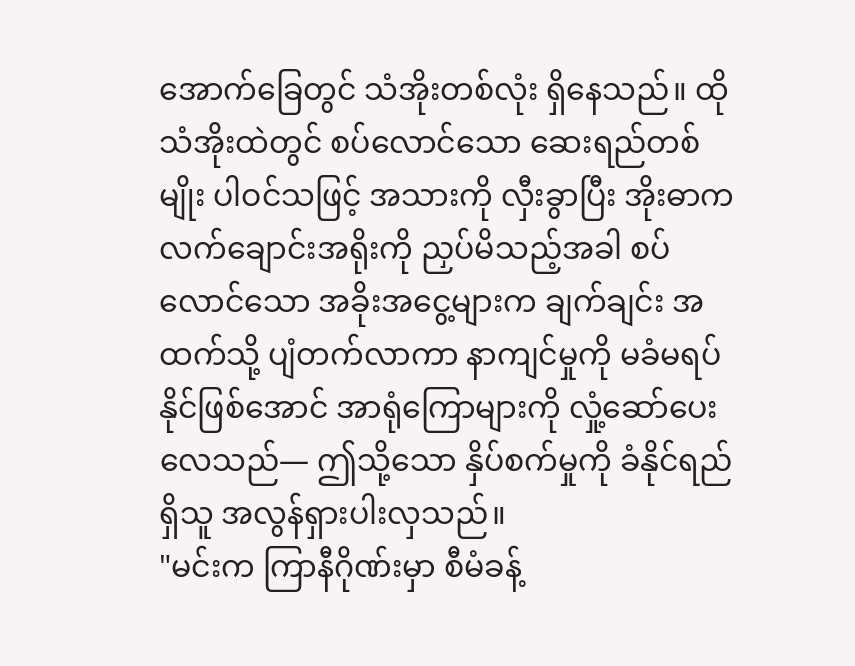အောက်ခြေတွင် သံအိုးတစ်လုံး ရှိနေသည်။ ထိုသံအိုးထဲတွင် စပ်လောင်သော ဆေးရည်တစ်မျိုး ပါဝင်သဖြင့် အသားကို လှီးခွာပြီး အိုးဓာက လက်ချောင်းအရိုးကို ညှပ်မိသည့်အခါ စပ်လောင်သော အခိုးအငွေ့များက ချက်ချင်း အထက်သို့ ပျံတက်လာကာ နာကျင်မှုကို မခံမရပ်နိုင်ဖြစ်အောင် အာရုံကြောများကို လှုံ့ဆော်ပေးလေသည်— ဤသို့သော နှိပ်စက်မှုကို ခံနိုင်ရည်ရှိသူ အလွန်ရှားပါးလှသည်။
"မင်းက ကြာနီဂိုဏ်းမှာ စီမံခန့်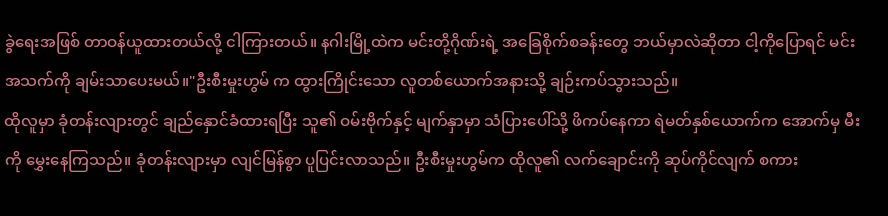ခွဲရေးအဖြစ် တာဝန်ယူထားတယ်လို့ ငါကြားတယ်။ နဂါးမြို့ထဲက မင်းတို့ဂိုဏ်းရဲ့ အခြေစိုက်စခန်းတွေ ဘယ်မှာလဲဆိုတာ ငါ့ကိုပြောရင် မင်းအသက်ကို ချမ်းသာပေးမယ်။"ဦးစီးမှုးဟွမ် က ထွားကြိုင်းသော လူတစ်ယောက်အနားသို့ ချဉ်းကပ်သွားသည်။
ထိုလူမှာ ခုံတန်းလျားတွင် ချည်နှောင်ခံထားရပြီး သူ၏ ဝမ်းဗိုက်နှင့် မျက်နှာမှာ သံပြားပေါ်သို့ ဖိကပ်နေကာ ရဲမတ်နှစ်ယောက်က အောက်မှ မီးကို မွှေးနေကြသည်။ ခုံတန်းလျားမှာ လျင်မြန်စွာ ပူပြင်းလာသည်။ ဦးစီးမှုးဟွမ်က ထိုလူ၏ လက်ချောင်းကို ဆုပ်ကိုင်လျက် စကား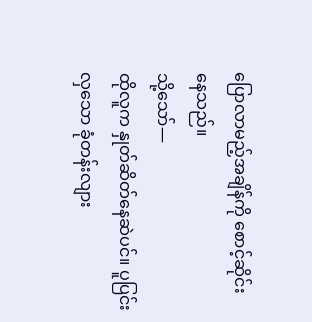ပြောလာမည့်အချိန်ကို စောင့်ဆိုင်းနေသည်။
သို့သော်—
ထိုလူက နှုတ်ဆိတ်နေဆဲပင်။ ပူပြင်းလှသော ခုံတန်းလျား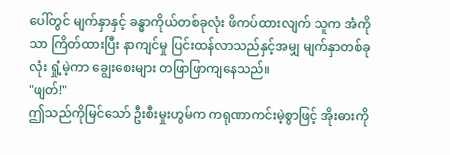ပေါ်တွင် မျက်နှာနှင့် ခန္ဓာကိုယ်တစ်ခုလုံး ဖိကပ်ထားလျက် သူက အံကိုသာ ကြိတ်ထားပြီး နာကျင်မှု ပြင်းထန်လာသည်နှင့်အမျှ မျက်နှာတစ်ခုလုံး ရှုံ့မဲ့ကာ ချွေးစေးများ တဖြာဖြာကျနေသည်။
"ဖျတ်!"
ဤသည်ကိုမြင်သော် ဦးစီးမှုးဟွမ်က ကရုဏာကင်းမဲ့စွာဖြင့် အိုးဓားကို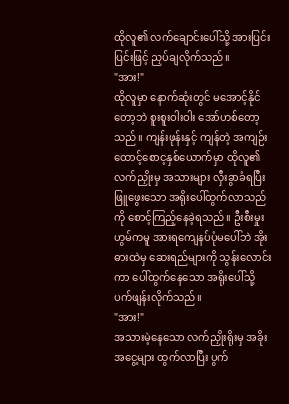ထိုလူ၏ လက်ချောင်းပေါ်သို့ အားပြင်းပြင်းဖြင့် ညှပ်ချလိုက်သည်။
"အား!"
ထိုလူမှာ နောက်ဆုံးတွင် မအောင့်နိုင်တော့ဘဲ စူးစူးဝါးဝါး အော်ဟစ်တော့သည်။ ကျန်းဖုန်းနှင့် ကျန်တဲ့ အကျဉ်းထောင့်စောင့နှစ်ယောက်မှာ ထိုလူ၏ လက်ညှိုးမှ အသားများ လှီးခွာခံရပြီး ဖြူဖွေးသော အရိုးပေါ်ထွက်လာသည်ကို စောင့်ကြည့်နေခဲ့ရသည်။ ဦးစီးမှုးဟွမ်ကမူ အားရကျေနပ်ပုံမပေါ်ဘဲ အိုးဓားထဲမှ ဆေးရည်များကို သွန်းလောင်းကာ ပေါ်ထွက်နေသော အရိုးပေါ်သို့ ပက်ဖျန်းလိုက်သည်။
"အား!"
အသားမဲ့နေသော လက်ညှိုးရိုးမှ အခိုးအငွေ့များ ထွက်လာပြီး ပွက်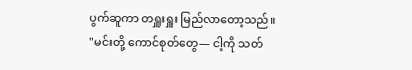ပွက်ဆူကာ တရှူးရှူး မြည်လာတော့သည်။
"မင်းတို့ ကောင်စုတ်တွေ— ငါ့ကို သတ်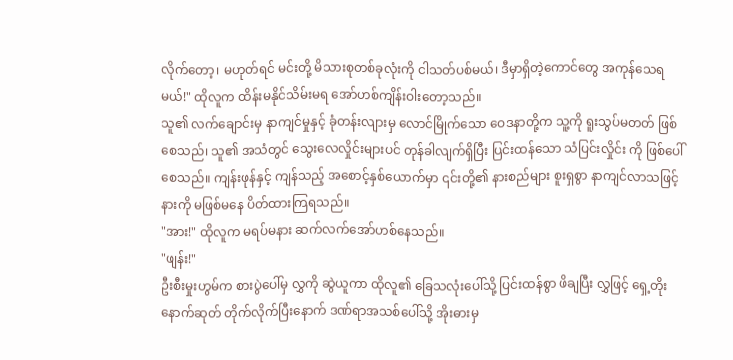လိုက်တော့၊ မဟုတ်ရင် မင်းတို့ မိသားစုတစ်ခုလုံးကို ငါသတ်ပစ်မယ်၊ ဒီမှာရှိတဲ့ကောင်တွေ အကုန်သေရမယ်!" ထိုလူက ထိန်းမနိုင်သိမ်းမရ အော်ဟစ်ကျိန်းဝါးတော့သည်။
သူ၏ လက်ချောင်းမှ နာကျင်မှုနှင့် ခုံတန်းလျားမှ လောင်မြိုက်သော ဝေဒနာတို့က သူ့ကို ရူးသွပ်မတတ် ဖြစ်စေသည်၊ သူ၏ အသံတွင် သွေးလေလှိုင်းများပင် တုန်ခါလျက်ရှိပြီး ပြင်းထန်သော သံပြင်းလှိုင်း ကို ဖြစ်ပေါ်စေသည်။ ကျန်းဖုန်နှင့် ကျန်သည့် အစောင့်နှစ်ယောက်မှာ ၎င်းတို့၏ နားစည်များ စူးရှစွာ နာကျင်လာသဖြင့် နားကို မဖြစ်မနေ ပိတ်ထားကြရသည်။
"အား!" ထိုလူက မရပ်မနား ဆက်လက်အော်ဟစ်နေသည်။
"ဖျန်း!"
ဦးစီးမှုးဟွမ်က စားပွဲပေါ်မှ လွှကို ဆွဲယူကာ ထိုလူ၏ ခြေသလုံးပေါ်သို့ ပြင်းထန်စွာ ဖိချပြီး လွှဖြင့် ရှေ့တိုးနောက်ဆုတ် တိုက်လိုက်ပြီးနောက် ဒဏ်ရာအသစ်ပေါ်သို့ အိုးဓားမှ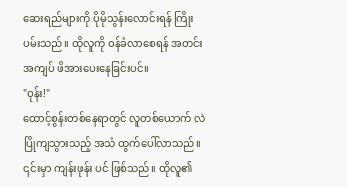ဆေးရည်များကို ပိုမိုသွန်းလောင်းရန် ကြိုးပမ်းသည်။ ထိုလူကို ဝန်ခံလာစေရန် အတင်းအကျပ် ဖိအားပေးနေခြင်းပင်။
"ဝုန်း!"
ထောင့်စွန်းတစ်နေရာတွင် လူတစ်ယောက် လဲပြိုကျသွားသည့် အသံ ထွက်ပေါ်လာသည်။
၎င်းမှာ ကျန်းဖုန်း ပင် ဖြစ်သည်။ ထိုလူ၏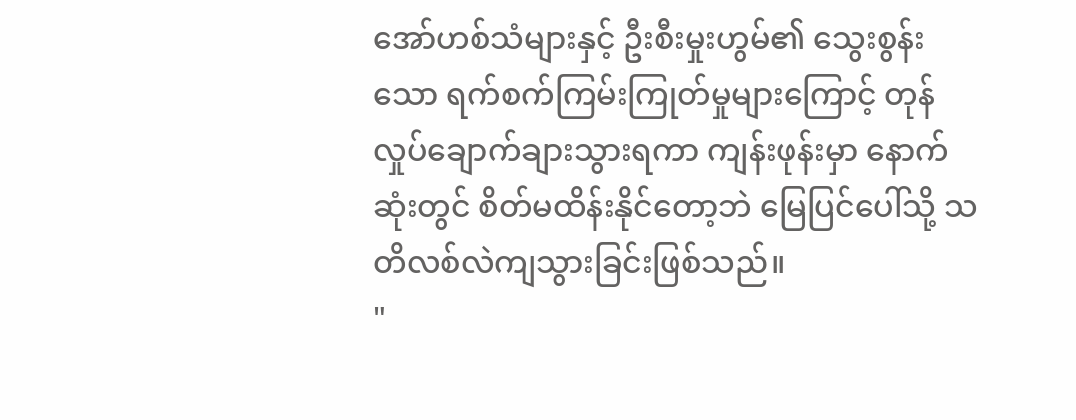အော်ဟစ်သံများနှင့် ဦးစီးမှုးဟွမ်၏ သွေးစွန်းသော ရက်စက်ကြမ်းကြုတ်မှုများကြောင့် တုန်လှုပ်ချောက်ချားသွားရကာ ကျန်းဖုန်းမှာ နောက်ဆုံးတွင် စိတ်မထိန်းနိုင်တော့ဘဲ မြေပြင်ပေါ်သို့ သတိလစ်လဲကျသွားခြင်းဖြစ်သည်။
"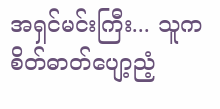အရှင်မင်းကြီး... သူက စိတ်ဓာတ်ပျော့ညံ့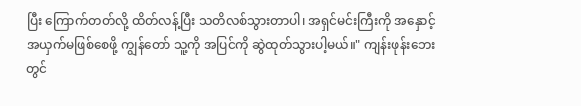ပြီး ကြောက်တတ်လို့ ထိတ်လန့်ပြီး သတိလစ်သွားတာပါ၊ အရှင်မင်းကြီးကို အနှောင့်အယှက်မဖြစ်စေဖို့ ကျွန်တော် သူ့ကို အပြင်ကို ဆွဲထုတ်သွားပါ့မယ်။" ကျန်းဖုန်းဘေးတွင်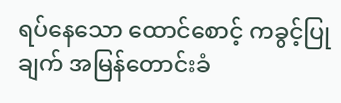ရပ်နေသော ထောင်စောင့် ကခွင့်ပြုချက် အမြန်တောင်းခံ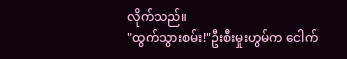လိုက်သည်။
"ထွက်သွားစမ်း!"ဦးစီးမှုးဟွမ်က ငေါက်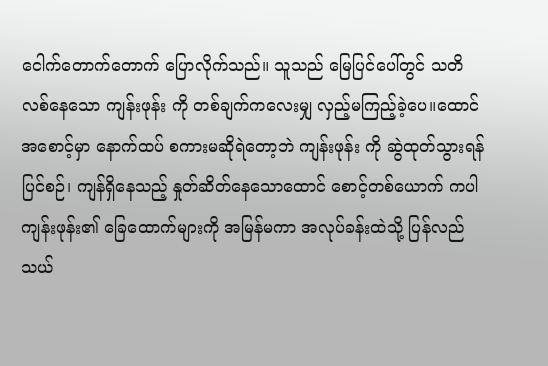ငေါက်တောက်တောက် ပြောလိုက်သည်။ သူသည် မြေပြင်ပေါ်တွင် သတိလစ်နေသော ကျန်းဖုန်း ကို တစ်ချက်ကလေးမျှ လှည့်မကြည့်ခဲ့ပေ။ထောင်အစောင့်မှာ နောက်ထပ် စကားမဆိုရဲတော့ဘဲ ကျန်းဖုန်း ကို ဆွဲထုတ်သွားရန် ပြင်စဉ်၊ ကျန်ရှိနေသည့် နှုတ်ဆိတ်နေသောထောင် စောင့်တစ်ယောက် ကပါ ကျန်းဖုန်း၏ ခြေထောက်များကို အမြန်မကာ အလုပ်ခန်းထဲသို့ ပြန်လည်သယ်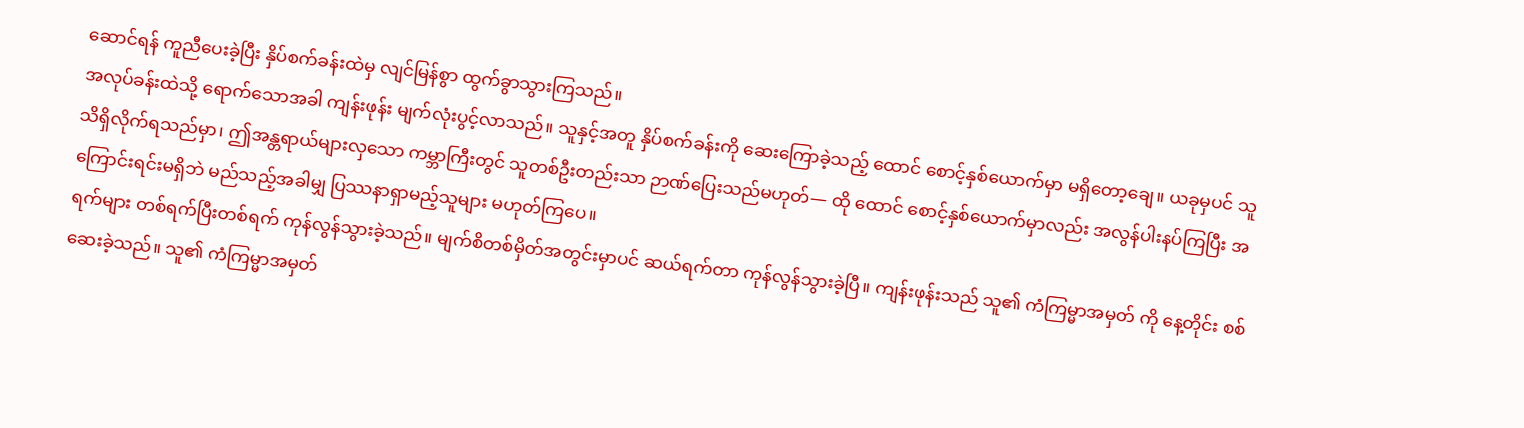ဆောင်ရန် ကူညီပေးခဲ့ပြီး နှိပ်စက်ခန်းထဲမှ လျင်မြန်စွာ ထွက်ခွာသွားကြသည်။
အလုပ်ခန်းထဲသို့ ရောက်သောအခါ ကျန်းဖုန်း မျက်လုံးပွင့်လာသည်။ သူနှင့်အတူ နှိပ်စက်ခန်းကို ဆေးကြောခဲ့သည့် ထောင် စောင့်နှစ်ယောက်မှာ မရှိတော့ချေ။ ယခုမှပင် သူ သိရှိလိုက်ရသည်မှာ၊ ဤအန္တရာယ်များလှသော ကမ္ဘာကြီးတွင် သူတစ်ဦးတည်းသာ ဉာဏ်ပြေးသည်မဟုတ်— ထို ထောင် စောင့်နှစ်ယောက်မှာလည်း အလွန်ပါးနပ်ကြပြီး အကြောင်းရင်းမရှိဘဲ မည်သည့်အခါမျှ ပြဿနာရှာမည့်သူများ မဟုတ်ကြပေ။
ရက်များ တစ်ရက်ပြီးတစ်ရက် ကုန်လွန်သွားခဲ့သည်။ မျက်စိတစ်မှိတ်အတွင်းမှာပင် ဆယ်ရက်တာ ကုန်လွန်သွားခဲ့ပြီ။ ကျန်းဖုန်းသည် သူ၏ ကံကြမ္မာအမှတ် ကို နေ့တိုင်း စစ်ဆေးခဲ့သည်။ သူ၏ ကံကြမ္မာအမှတ်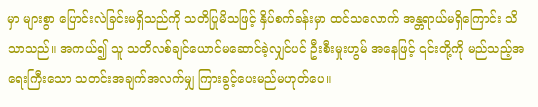မှာ များစွာ ပြောင်းလဲခြင်းမရှိသည်ကို သတိပြုမိသဖြင့် နှိပ်စက်ခန်းမှာ ထင်သလောက် အန္တရာယ်မရှိကြောင်း သိသာသည်။ အကယ်၍ သူ သတိလစ်ချင်ယောင်မဆောင်ခဲ့လျှင်ပင် ဦးစီးမှုးဟွမ် အနေဖြင့် ၎င်းတို့ကို မည်သည့်အရေးကြီးသော သတင်းအချက်အလက်မျှ ကြားခွင့်ပေးမည်မဟုတ်ပေ။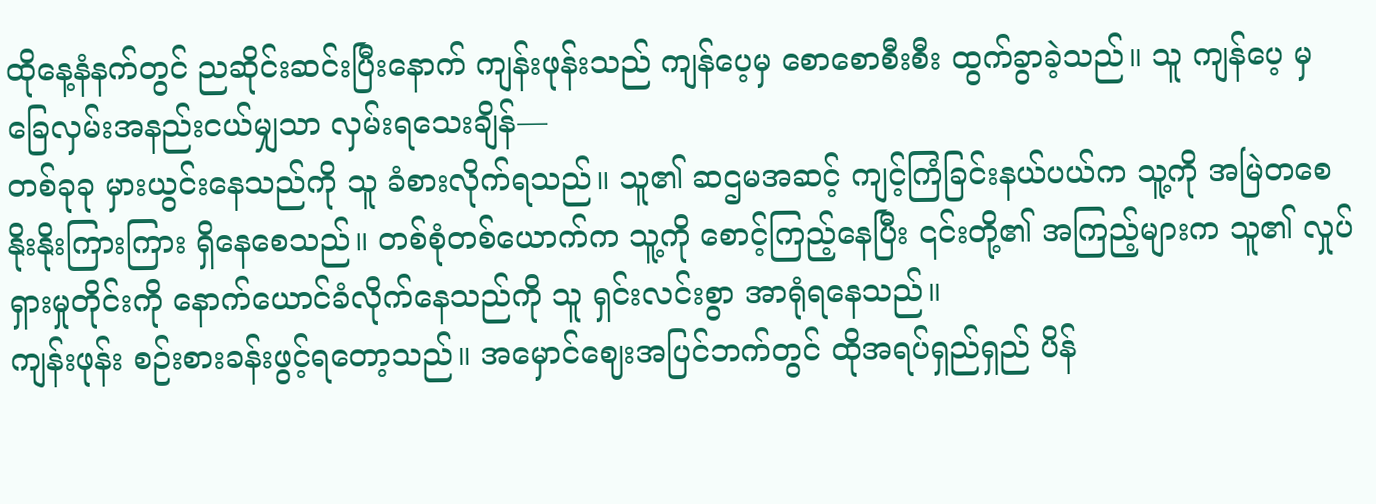ထိုနေ့နံနက်တွင် ညဆိုင်းဆင်းပြီးနောက် ကျန်းဖုန်းသည် ကျန်ပေ့မှ စောစောစီးစီး ထွက်ခွာခဲ့သည်။ သူ ကျန်ပေ့ မှ ခြေလှမ်းအနည်းငယ်မျှသာ လှမ်းရသေးချိန်—
တစ်ခုခု မှားယွင်းနေသည်ကို သူ ခံစားလိုက်ရသည်။ သူ၏ ဆဌမအဆင့် ကျင့်ကြံခြင်းနယ်ပယ်က သူ့ကို အမြဲတစေ နိုးနိုးကြားကြား ရှိနေစေသည်။ တစ်စုံတစ်ယောက်က သူ့ကို စောင့်ကြည့်နေပြီး ၎င်းတို့၏ အကြည့်များက သူ၏ လှုပ်ရှားမှုတိုင်းကို နောက်ယောင်ခံလိုက်နေသည်ကို သူ ရှင်းလင်းစွာ အာရုံရနေသည်။
ကျန်းဖုန်း စဉ်းစားခန်းဖွင့်ရတော့သည်။ အမှောင်ဈေးအပြင်ဘက်တွင် ထိုအရပ်ရှည်ရှည် ပိန်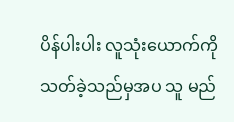ပိန်ပါးပါး လူသုံးယောက်ကို သတ်ခဲ့သည်မှအပ သူ မည်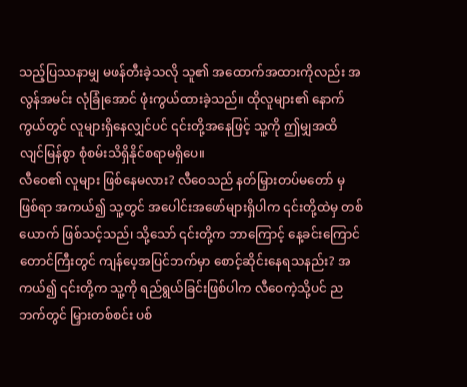သည့်ပြဿနာမျှ မဖန်တီးခဲ့သလို သူ၏ အထောက်အထားကိုလည်း အလွန်အမင်း လုံခြုံအောင် ဖုံးကွယ်ထားခဲ့သည်။ ထိုလူများ၏ နောက်ကွယ်တွင် လူများရှိနေလျှင်ပင် ၎င်းတို့အနေဖြင့် သူ့ကို ဤမျှအထိ လျင်မြန်စွာ စုံစမ်းသိရှိနိုင်စရာမရှိပေ။
လီဝေ၏ လူများ ဖြစ်နေမလား? လီဝေသည် နတ်မြှားတပ်မတော် မှဖြစ်ရာ အကယ်၍ သူ့တွင် အပေါင်းအဖော်များရှိပါက ၎င်းတို့ထဲမှ တစ်ယောက် ဖြစ်သင့်သည်၊ သို့သော် ၎င်းတို့က ဘာကြောင့် နေ့ခင်းကြောင်တောင်ကြီးတွင် ကျန်ပေ့အပြင်ဘက်မှာ စောင့်ဆိုင်းနေရသနည်း? အကယ်၍ ၎င်းတို့က သူ့ကို ရည်ရွယ်ခြင်းဖြစ်ပါက လီဝေကဲ့သို့ပင် ညဘက်တွင် မြှားတစ်စင်း ပစ်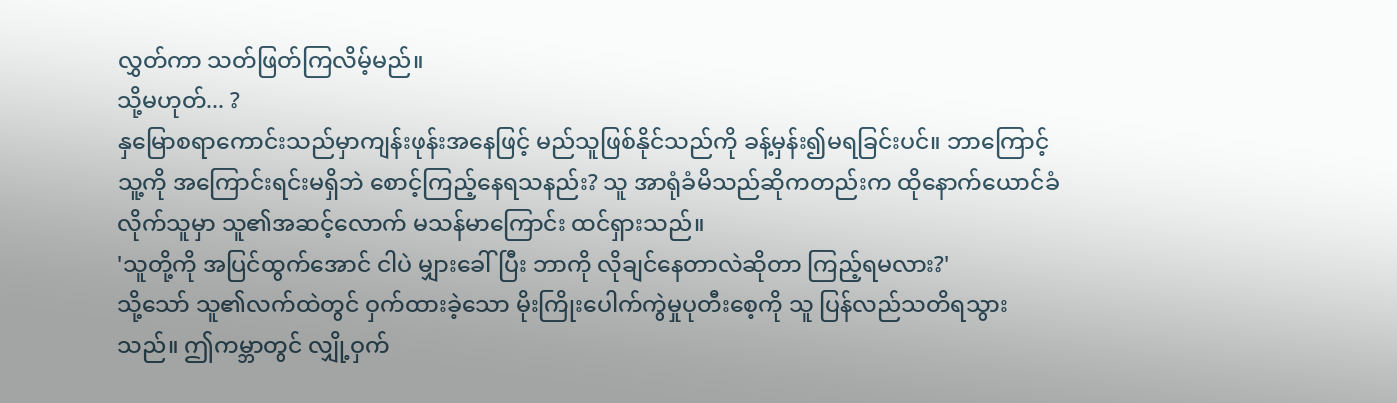လွှတ်ကာ သတ်ဖြတ်ကြလိမ့်မည်။
သို့မဟုတ်... ?
နှမြောစရာကောင်းသည်မှာကျန်းဖုန်းအနေဖြင့် မည်သူဖြစ်နိုင်သည်ကို ခန့်မှန်း၍မရခြင်းပင်။ ဘာကြောင့် သူ့ကို အကြောင်းရင်းမရှိဘဲ စောင့်ကြည့်နေရသနည်း? သူ အာရုံခံမိသည်ဆိုကတည်းက ထိုနောက်ယောင်ခံလိုက်သူမှာ သူ၏အဆင့်လောက် မသန်မာကြောင်း ထင်ရှားသည်။
'သူတို့ကို အပြင်ထွက်အောင် ငါပဲ မျှားခေါ်ပြီး ဘာကို လိုချင်နေတာလဲဆိုတာ ကြည့်ရမလား?'
သို့သော် သူ၏လက်ထဲတွင် ဝှက်ထားခဲ့သော မိုးကြိုးပေါက်ကွဲမှုပုတီးစေ့ကို သူ ပြန်လည်သတိရသွားသည်။ ဤကမ္ဘာတွင် လျှို့ဝှက်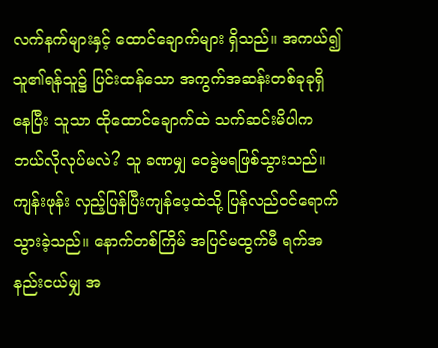လက်နက်များနှင့် ထောင်ချောက်များ ရှိသည်။ အကယ်၍ သူ၏ရန်သူ၌ ပြင်းထန်သော အကွက်အဆန်းတစ်ခုခုရှိနေပြီး သူသာ ထိုထောင်ချောက်ထဲ သက်ဆင်းမိပါက ဘယ်လိုလုပ်မလဲ? သူ ခဏမျှ ဝေခွဲမရဖြစ်သွားသည်။
ကျန်းဖုန်း လှည့်ပြန်ပြီးကျန်ပေ့ထဲသို့ ပြန်လည်ဝင်ရောက်သွားခဲ့သည်။ နောက်တစ်ကြိမ် အပြင်မထွက်မီ ရက်အနည်းငယ်မျှ အ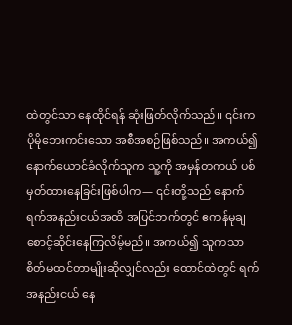ထဲတွင်သာ နေထိုင်ရန် ဆုံးဖြတ်လိုက်သည်။ ၎င်းက ပိုမိုဘေးကင်းသော အစီအစဉ်ဖြစ်သည်။ အကယ်၍ နောက်ယောင်ခံလိုက်သူက သူ့ကို အမှန်တကယ် ပစ်မှတ်ထားနေခြင်းဖြစ်ပါက— ၎င်းတို့သည် နောက်ရက်အနည်းငယ်အထိ အပြင်ဘက်တွင် ဧကန်မုချ စောင့်ဆိုင်းနေကြလိမ့်မည်။ အကယ်၍ သူကသာ စိတ်မထင်တာမျိုးဆိုလျှင်လည်း ထောင်ထဲတွင် ရက်အနည်းငယ် နေ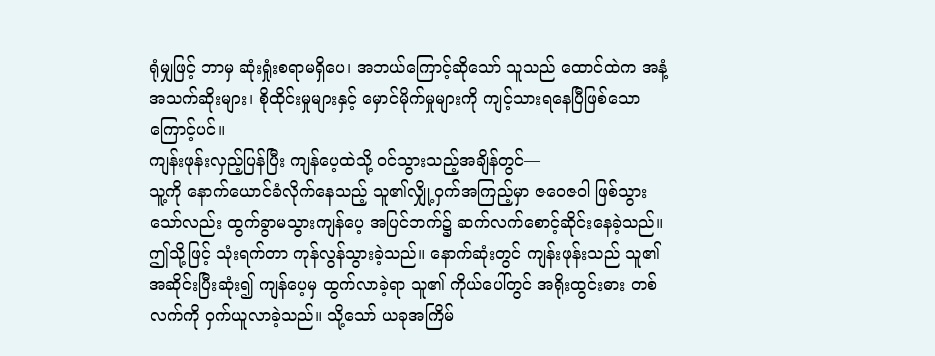ရုံမျှဖြင့် ဘာမှ ဆုံးရှုံးစရာမရှိပေ၊ အဘယ်ကြောင့်ဆိုသော် သူသည် ထောင်ထဲက အနံ့အသက်ဆိုးများ၊ စိုထိုင်းမှုများနှင့် မှောင်မိုက်မှုများကို ကျင့်သားရနေပြီဖြစ်သောကြောင့်ပင်။
ကျန်းဖုန်းလှည့်ပြန်ပြီး ကျန်ပေ့ထဲသို့ ဝင်သွားသည့်အချိန်တွင်—
သူ့ကို နောက်ယောင်ခံလိုက်နေသည့် သူ၏လျှို့ဝှက်အကြည့်မှာ ဇဝေဇဝါ ဖြစ်သွားသော်လည်း ထွက်ခွာမသွားကျန်ပေ့ အပြင်ဘက်၌ ဆက်လက်စောင့်ဆိုင်းနေခဲ့သည်။
ဤသို့ဖြင့် သုံးရက်တာ ကုန်လွန်သွားခဲ့သည်။ နောက်ဆုံးတွင် ကျန်းဖုန်းသည် သူ၏ အဆိုင်းပြီးဆုံး၍ ကျန်ပေ့မှ ထွက်လာခဲ့ရာ သူ၏ ကိုယ်ပေါ်တွင် အရိုးထွင်းဓား တစ်လက်ကို ဝှက်ယူလာခဲ့သည်။ သို့သော် ယခုအကြိမ်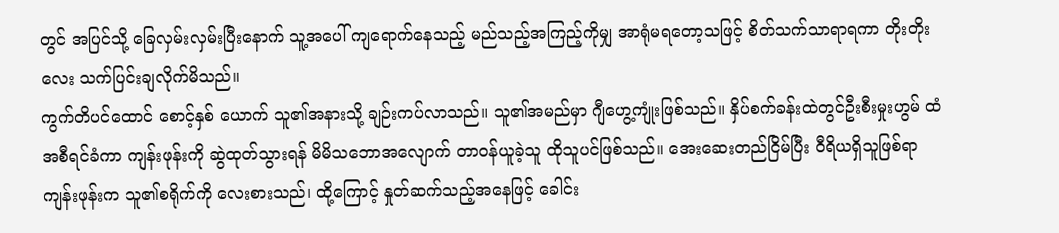တွင် အပြင်သို့ ခြေလှမ်းလှမ်းပြီးနောက် သူ့အပေါ် ကျရောက်နေသည့် မည်သည့်အကြည့်ကိုမျှ အာရုံမရတော့သဖြင့် စိတ်သက်သာရာရကာ တိုးတိုးလေး သက်ပြင်းချလိုက်မိသည်။
ကွက်တိပင်ထောင် စောင့်နှစ် ယောက် သူ၏အနားသို့ ချဉ်းကပ်လာသည်။ သူ၏အမည်မှာ ဂျီဟွေ့ကျုံးဖြစ်သည်။ နှိပ်စက်ခန်းထဲတွင်ဦးစီးမှုးဟွမ် ထံ အစီရင်ခံကာ ကျန်းဖုန်းကို ဆွဲထုတ်သွားရန် မိမိသဘောအလျောက် တာဝန်ယူခဲ့သူ ထိုသူပင်ဖြစ်သည်။ အေးဆေးတည်ငြိမ်ပြီး ဝီရိယရှိသူဖြစ်ရာ ကျန်းဖုန်းက သူ၏စရိုက်ကို လေးစားသည်၊ ထို့ကြောင့် နှုတ်ဆက်သည့်အနေဖြင့် ခေါင်း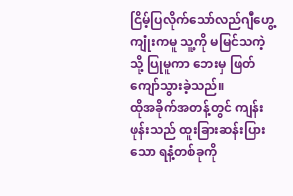ငြိမ့်ပြလိုက်သော်လည်ဂျီဟွေ့ကျုံးကမူ သူ့ကို မမြင်သကဲ့သို့ ပြုမူကာ ဘေးမှ ဖြတ်ကျော်သွားခဲ့သည်။
ထိုအခိုက်အတန့်တွင် ကျန်းဖုန်းသည် ထူးခြားဆန်းပြားသော ရနံ့တစ်ခုကို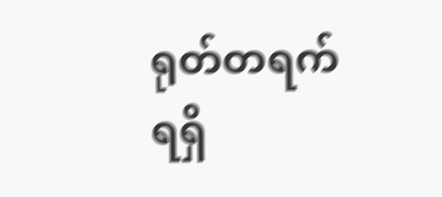ရုတ်တရက် ရရှိ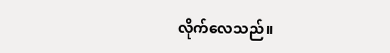လိုက်လေသည်။